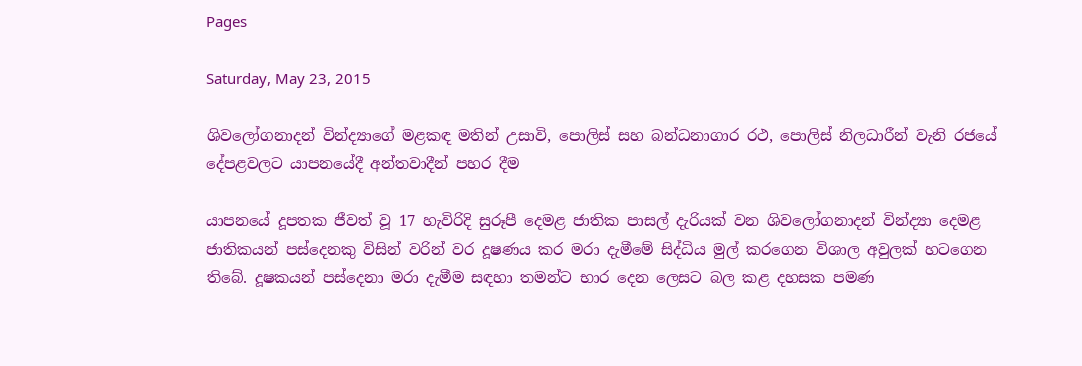Pages

Saturday, May 23, 2015

ශිවලෝගනාදන් වින්ද්‍යාගේ මළකඳ මතින් උසාවි, පොලිස්‌ සහ බන්ධනාගාර රථ, පොලිස්‌ නිලධාරීන් වැනි රජයේ දේපළවලට යාපනයේදී අන්තවාදීන් පහර දීම

යාපනයේ දූපතක ජීවත් වූ 17 හැවිරිදි සුරූපී දෙමළ ජාතික පාසල් දැරියක්‌ වන ශිවලෝගනාදන් වින්ද්‍යා දෙමළ ජාතිකයන් පස්‌දෙනකු විසින් වරින් වර දූෂණය කර මරා දැමීමේ සිද්ධිය මුල් කරගෙන විශාල අවුලක්‌ හටගෙන තිබේ. දූෂකයන් පස්‌දෙනා මරා දැමීම සඳහා තමන්ට භාර දෙන ලෙසට බල කළ දහසක පමණ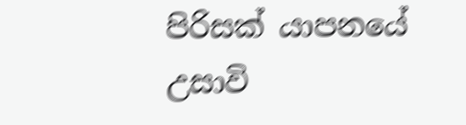පිරිසක්‌ යාපනයේ උසාවි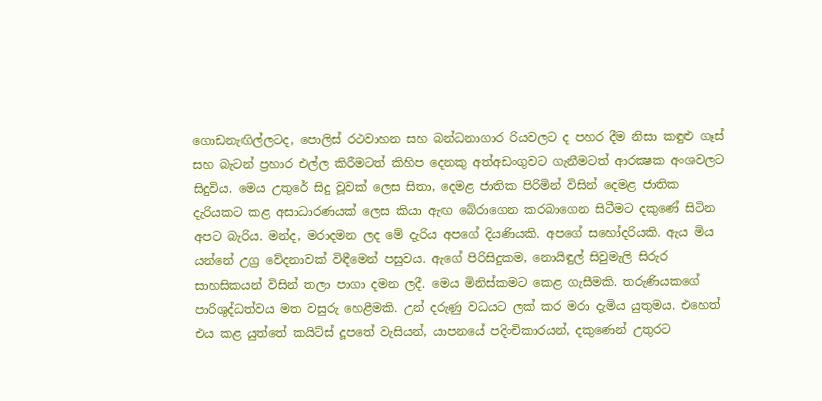ගොඩනැඟිල්ලටද, පොලිස්‌ රථවාහන සහ බන්ධනාගාර රියවලට ද පහර දීම නිසා කඳුළු ගෑස්‌ සහ බැටන් ප්‍රහාර එල්ල කිරීමටත් කිහිප දෙනකු අත්අඩංගුවට ගැනීමටත් ආරක්‍ෂක අංශවලට සිදුවිය. මෙය උතුරේ සිදු වූවක්‌ ලෙස සිතා, දෙමළ ජාතික පිරිමින් විසින් දෙමළ ජාතික දැරියකට කළ අසාධාරණයක්‌ ලෙස කියා ඇඟ බේරාගෙන කරබාගෙන සිටීමට දකුණේ සිටින අපට බැරිය. මන්ද, මරාදමන ලද මේ දැරිය අපගේ දියණියකි. අපගේ සහෝදරියකි. ඇය මිය යන්නේ උග්‍ර වේදනාවක්‌ විඳීමෙන් පසුවය. ඇගේ පිරිසිදුකම, නොයිඳුල් සිවුමැලි සිරුර සාහසිකයන් විසින් තලා පාගා දමන ලදී. මෙය මිනිස්‌කමට කෙළ ගැසීමකි. තරුණියකගේ පාරිශුද්ධත්වය මත වසුරු හෙළීමකි. උන් දරුණු වධයට ලක්‌ කර මරා දැමිය යුතුමය. එහෙත් එය කළ යුත්තේ කයිට්‌ස්‌ දූපතේ වැසියන්, යාපනයේ පදිංචිකාරයන්, දකුණෙන් උතුරට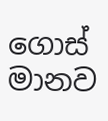ගොස්‌ මානව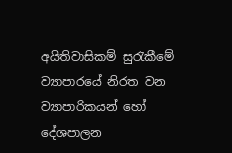අයිතිවාසිකම් සුරැකීමේ ව්‍යාපාරයේ නිරත වන ව්‍යාපාරිකයන් හෝ දේශපාලන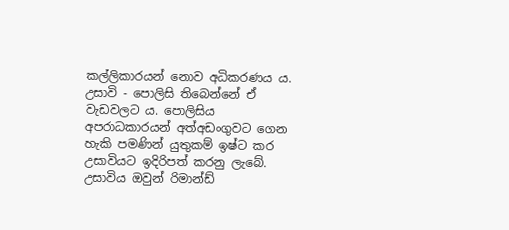කල්ලිකාරයන් නොව අධිකරණය ය. උසාවි - පොලිසි තිබෙන්නේ ඒ වැඩවලට ය. පොලිසිය අපරාධකාරයන් අත්අඩංගුවට ගෙන හැකි පමණින් යුතුකම් ඉෂ්ට කර උසාවියට ඉදිරිපත් කරනු ලැබේ. උසාවිය ඔවුන් රිමාන්ඩ්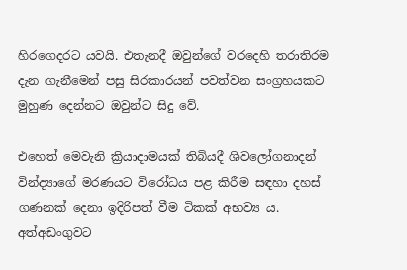හිරගෙදරට යවයි. එතැනදී ඔවුන්ගේ වරදෙහි තරාතිරම දැන ගැනීමෙන් පසු සිරකාරයන් පවත්වන සංග්‍රහයකට මුහුණ දෙන්නට ඔවුන්ට සිදු වේ.

එහෙත් මෙවැනි ක්‍රියාදාමයක්‌ තිබියදී ශිවලෝගනාදන් වින්ද්‍යාගේ මරණයට විරෝධය පළ කිරීම සඳහා දහස්‌ ගණනක්‌ දෙනා ඉදිරිපත් වීම ටිකක්‌ අභව්‍ය ය. අත්අඩංගුවට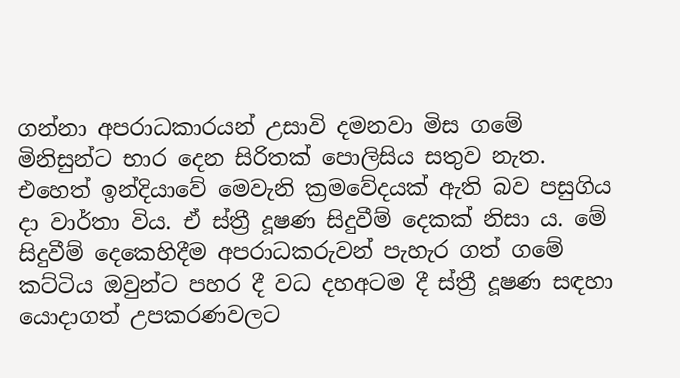ගන්නා අපරාධකාරයන් උසාවි දමනවා මිස ගමේ මිනිසුන්ට භාර දෙන සිරිතක්‌ පොලිසිය සතුව නැත. එහෙත් ඉන්දියාවේ මෙවැනි ක්‍රමවේදයක්‌ ඇති බව පසුගිය දා වාර්තා විය. ඒ ස්‌ත්‍රී දූෂණ සිදුවීම් දෙකක්‌ නිසා ය. මේ සිදුවීම් දෙකෙහිදීම අපරාධකරුවන් පැහැර ගත් ගමේ කට්‌ටිය ඔවුන්ට පහර දී වධ දහඅටම දී ස්‌ත්‍රී දූෂණ සඳහා යොදාගත් උපකරණවලට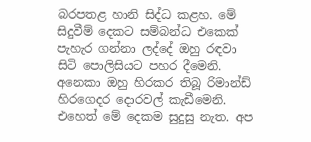බරපතළ හානි සිද්ධ කළහ. මේ සිදුවීම් දෙකට සම්බන්ධ එකෙක්‌ පැහැර ගන්නා ලද්දේ ඔහු රඳවා සිටි පොලිසියට පහර දීමෙනි. අනෙකා ඔහු හිරකර තිබූ රිමාන්ඩ් හිරගෙදර දොරවල් කැඩීමෙනි. එහෙත් මේ දෙකම සුදුසු නැත. අප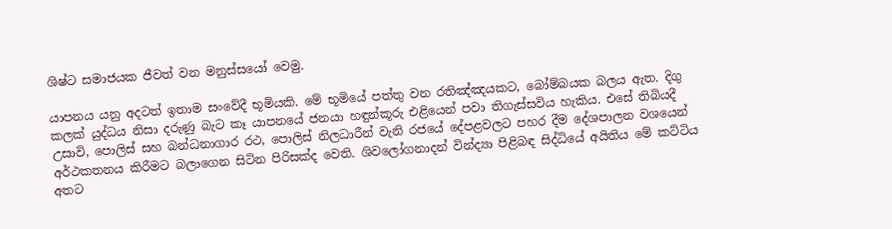ශිෂ්ට සමාජයක ජීවත් වන මනුස්‌සයෝ වෙමු.

යාපනය යනු අදටත් ඉතාම සංවේදී භූමියකි. මේ භූමියේ පත්තු වන රතිඤ්ඤයකට, බෝම්බයක බලය ඇත. දිගු කලක්‌ යුද්ධය නිසා දරුණු බැට කෑ යාපනයේ ජනයා හඳුන්කූරු එළියෙන් පවා තිගැස්‌සවිය හැකිය. එසේ තිබියදී උසාවි, පොලිස්‌ සහ බන්ධනාගාර රථ, පොලිස්‌ නිලධාරීන් වැනි රජයේ දේපළවලට පහර දීම දේශපාලන වශයෙන් අර්ථකතනය කිරීමට බලාගෙන සිටින පිරිසක්‌ද වෙති. ශිවලෝගනාදන් වින්ද්‍යා පිළිබඳ සිද්ධියේ අයිතිය මේ කට්‌ටිය අතට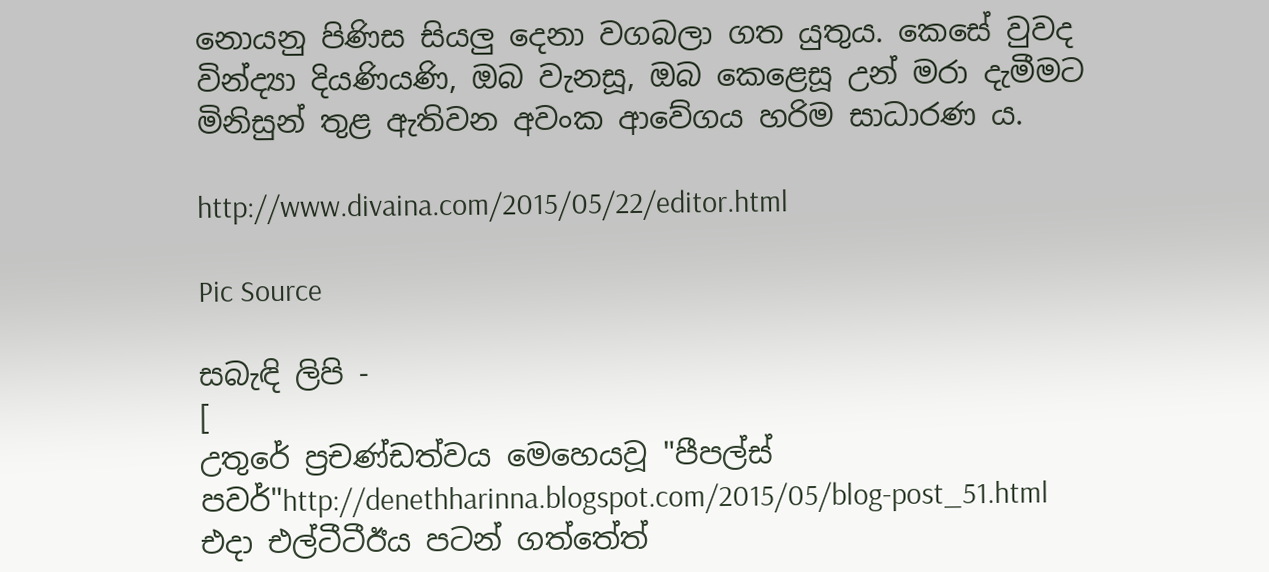නොයනු පිණිස සියලු දෙනා වගබලා ගත යුතුය. කෙසේ වුවද වින්ද්‍යා දියණියණි, ඔබ වැනසූ, ඔබ කෙළෙසූ උන් මරා දැමීමට මිනිසුන් තුළ ඇතිවන අවංක ආවේගය හරිම සාධාරණ ය.

http://www.divaina.com/2015/05/22/editor.html

Pic Source

සබැඳි ලිපි -
[
උතුරේ ප්‍රචණ්‌ඩත්වය මෙහෙයවූ "පීපල්ස්‌ පවර්"http://denethharinna.blogspot.com/2015/05/blog-post_51.html
එදා එල්ටීටීඊය පටන් ගත්තේත්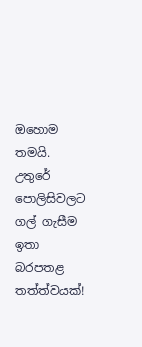ඔහොම තමයි. උතුරේ පොලිසිවලට ගල් ගැසීම ඉතා බරපතළ තත්ත්වයක්‌!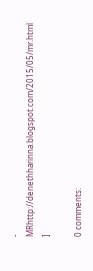- MRhttp://denethharinna.blogspot.com/2015/05/mr.html
]

0 comments: